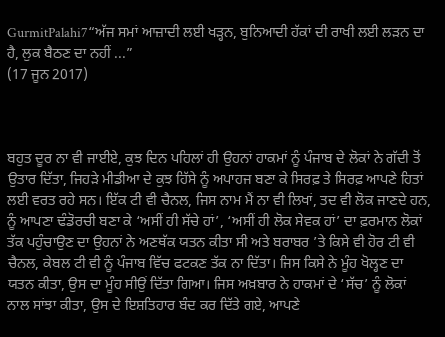GurmitPalahi7“ਅੱਜ ਸਮਾਂ ਆਜ਼ਾਦੀ ਲਈ ਖੜ੍ਹਨ, ਬੁਨਿਆਦੀ ਹੱਕਾਂ ਦੀ ਰਾਖੀ ਲਈ ਲੜਨ ਦਾ ਹੈ, ਲੁਕ ਬੈਠਣ ਦਾ ਨਹੀਂ ...”
(17 ਜੂਨ 2017)



ਬਹੁਤ ਦੂਰ ਨਾ ਵੀ ਜਾਈਏ, ਕੁਝ ਦਿਨ ਪਹਿਲਾਂ ਹੀ ਉਹਨਾਂ ਹਾਕਮਾਂ ਨੂੰ ਪੰਜਾਬ ਦੇ ਲੋਕਾਂ ਨੇ ਗੱਦੀ ਤੋਂ ਉਤਾਰ ਦਿੱਤਾ, ਜਿਹੜੇ ਮੀਡੀਆ ਦੇ ਕੁਝ ਹਿੱਸੇ ਨੂੰ ਅਪਾਹਜ ਬਣਾ ਕੇ ਸਿਰਫ਼ ਤੇ ਸਿਰਫ਼ ਆਪਣੇ ਹਿਤਾਂ ਲਈ ਵਰਤ ਰਹੇ ਸਨ। ਇੱਕ ਟੀ ਵੀ ਚੈਨਲ, ਜਿਸ ਨਾਮ ਮੈਂ ਨਾ ਵੀ ਲਿਖਾਂ, ਤਦ ਵੀ ਲੋਕ ਜਾਣਦੇ ਹਨ, ਨੂੰ ਆਪਣਾ ਢੰਡੋਰਚੀ ਬਣਾ ਕੇ ‘ਅਸੀਂ ਹੀ ਸੱਚੇ ਹਾਂ’, ‘ਅਸੀਂ ਹੀ ਲੋਕ ਸੇਵਕ ਹਾਂ’ ਦਾ ਫ਼ਰਮਾਨ ਲੋਕਾਂ ਤੱਕ ਪਹੁੰਚਾਉਣ ਦਾ ਉਹਨਾਂ ਨੇ ਅਣਥੱਕ ਯਤਨ ਕੀਤਾ ਸੀ ਅਤੇ ਬਰਾਬਰ ’ਤੇ ਕਿਸੇ ਵੀ ਹੋਰ ਟੀ ਵੀ ਚੈਨਲ, ਕੇਬਲ ਟੀ ਵੀ ਨੂੰ ਪੰਜਾਬ ਵਿੱਚ ਫਟਕਣ ਤੱਕ ਨਾ ਦਿੱਤਾ। ਜਿਸ ਕਿਸੇ ਨੇ ਮੂੰਹ ਖੋਲ੍ਹਣ ਦਾ ਯਤਨ ਕੀਤਾ, ਉਸ ਦਾ ਮੂੰਹ ਸੀਉਂ ਦਿੱਤਾ ਗਿਆ। ਜਿਸ ਅਖ਼ਬਾਰ ਨੇ ਹਾਕਮਾਂ ਦੇ ‘ਸੱਚ’ ਨੂੰ ਲੋਕਾਂ ਨਾਲ ਸਾਂਝਾ ਕੀਤਾ, ਉਸ ਦੇ ਇਸ਼ਤਿਹਾਰ ਬੰਦ ਕਰ ਦਿੱਤੇ ਗਏ, ਆਪਣੇ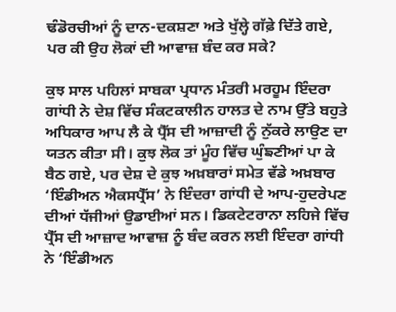ਢੰਡੋਰਚੀਆਂ ਨੂੰ ਦਾਨ-ਦਕਸ਼ਣਾ ਅਤੇ ਖੁੱਲ੍ਹੇ ਗੱਫ਼ੇ ਦਿੱਤੇ ਗਏ, ਪਰ ਕੀ ਉਹ ਲੋਕਾਂ ਦੀ ਆਵਾਜ਼ ਬੰਦ ਕਰ ਸਕੇ?

ਕੁਝ ਸਾਲ ਪਹਿਲਾਂ ਸਾਬਕਾ ਪ੍ਰਧਾਨ ਮੰਤਰੀ ਮਰਹੂਮ ਇੰਦਰਾ ਗਾਂਧੀ ਨੇ ਦੇਸ਼ ਵਿੱਚ ਸੰਕਟਕਾਲੀਨ ਹਾਲਤ ਦੇ ਨਾਮ ਉੱਤੇ ਬਹੁਤੇ ਅਧਿਕਾਰ ਆਪ ਲੈ ਕੇ ਪ੍ਰੈੱਸ ਦੀ ਆਜ਼ਾਦੀ ਨੂੰ ਨੁੱਕਰੇ ਲਾਉਣ ਦਾ ਯਤਨ ਕੀਤਾ ਸੀ। ਕੁਝ ਲੋਕ ਤਾਂ ਮੂੰਹ ਵਿੱਚ ਘੁੰਙਣੀਆਂ ਪਾ ਕੇ ਬੈਠ ਗਏ, ਪਰ ਦੇਸ਼ ਦੇ ਕੁਝ ਅਖ਼ਬਾਰਾਂ ਸਮੇਤ ਵੱਡੇ ਅਖ਼ਬਾਰ ‘ਇੰਡੀਅਨ ਐਕਸਪ੍ਰੈੱਸ’ ਨੇ ਇੰਦਰਾ ਗਾਂਧੀ ਦੇ ਆਪ-ਹੁਦਰੇਪਣ ਦੀਆਂ ਧੱਜੀਆਂ ਉਡਾਈਆਂ ਸਨ। ਡਿਕਟੇਟਰਾਨਾ ਲਹਿਜੇ ਵਿੱਚ ਪ੍ਰੈੱਸ ਦੀ ਆਜ਼ਾਦ ਆਵਾਜ਼ ਨੂੰ ਬੰਦ ਕਰਨ ਲਈ ਇੰਦਰਾ ਗਾਂਧੀ ਨੇ ‘ਇੰਡੀਅਨ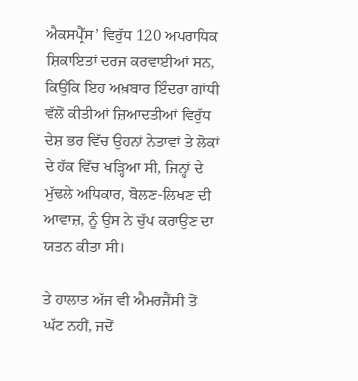ਐਕਸਪ੍ਰੈੱਸ’ ਵਿਰੁੱਧ 120 ਅਪਰਾਧਿਕ ਸ਼ਿਕਾਇਤਾਂ ਦਰਜ ਕਰਵਾਈਆਂ ਸਨ, ਕਿਉਂਕਿ ਇਹ ਅਖ਼ਬਾਰ ਇੰਦਰਾ ਗਾਂਧੀ ਵੱਲੋਂ ਕੀਤੀਆਂ ਜ਼ਿਆਦਤੀਆਂ ਵਿਰੁੱਧ ਦੇਸ਼ ਭਰ ਵਿੱਚ ਉਹਨਾਂ ਨੇਤਾਵਾਂ ਤੇ ਲੋਕਾਂ ਦੇ ਹੱਕ ਵਿੱਚ ਖੜ੍ਹਿਆ ਸੀ, ਜਿਨ੍ਹਾਂ ਦੇ ਮੁੱਢਲੇ ਅਧਿਕਾਰ, ਬੋਲਣ-ਲਿਖਣ ਦੀ ਆਵਾਜ਼, ਨੂੰ ਉਸ ਨੇ ਚੁੱਪ ਕਰਾਉਣ ਦਾ ਯਤਨ ਕੀਤਾ ਸੀ।

ਤੇ ਹਾਲਾਤ ਅੱਜ ਵੀ ਐਮਰਜੈਂਸੀ ਤੋਂ ਘੱਟ ਨਹੀਂ, ਜਦੋਂ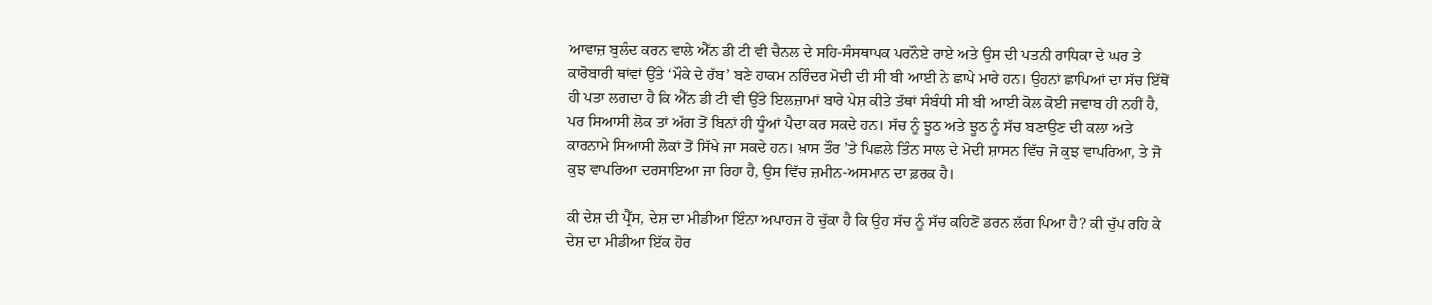ਆਵਾਜ਼ ਬੁਲੰਦ ਕਰਨ ਵਾਲੇ ਐੱਨ ਡੀ ਟੀ ਵੀ ਚੈਨਲ ਦੇ ਸਹਿ-ਸੰਸਥਾਪਕ ਪਰਨੌਏ ਰਾਏ ਅਤੇ ਉਸ ਦੀ ਪਤਨੀ ਰਾਧਿਕਾ ਦੇ ਘਰ ਤੇ ਕਾਰੋਬਾਰੀ ਥਾਂਵਾਂ ਉੱਤੇ ‘ਮੌਕੇ ਦੇ ਰੱਬ’ ਬਣੇ ਹਾਕਮ ਨਰਿੰਦਰ ਮੋਦੀ ਦੀ ਸੀ ਬੀ ਆਈ ਨੇ ਛਾਪੇ ਮਾਰੇ ਹਨ। ਉਹਨਾਂ ਛਾਪਿਆਂ ਦਾ ਸੱਚ ਇੱਥੋਂ ਹੀ ਪਤਾ ਲਗਦਾ ਹੈ ਕਿ ਐੱਨ ਡੀ ਟੀ ਵੀ ਉੱਤੇ ਇਲਜ਼ਾਮਾਂ ਬਾਰੇ ਪੇਸ਼ ਕੀਤੇ ਤੱਥਾਂ ਸੰਬੰਧੀ ਸੀ ਬੀ ਆਈ ਕੋਲ ਕੋਈ ਜਵਾਬ ਹੀ ਨਹੀਂ ਹੈ, ਪਰ ਸਿਆਸੀ ਲੋਕ ਤਾਂ ਅੱਗ ਤੋਂ ਬਿਨਾਂ ਹੀ ਧੂੰਆਂ ਪੈਦਾ ਕਰ ਸਕਦੇ ਹਨ। ਸੱਚ ਨੂੰ ਝੂਠ ਅਤੇ ਝੂਠ ਨੂੰ ਸੱਚ ਬਣਾਉਣ ਦੀ ਕਲਾ ਅਤੇ ਕਾਰਨਾਮੇ ਸਿਆਸੀ ਲੋਕਾਂ ਤੋਂ ਸਿੱਖੇ ਜਾ ਸਕਦੇ ਹਨ। ਖ਼ਾਸ ਤੌਰ ’ਤੇ ਪਿਛਲੇ ਤਿੰਨ ਸਾਲ ਦੇ ਮੋਦੀ ਸ਼ਾਸਨ ਵਿੱਚ ਜੋ ਕੁਝ ਵਾਪਰਿਆ, ਤੇ ਜੋ ਕੁਝ ਵਾਪਰਿਆ ਦਰਸਾਇਆ ਜਾ ਰਿਹਾ ਹੈ, ਉਸ ਵਿੱਚ ਜ਼ਮੀਨ-ਅਸਮਾਨ ਦਾ ਫ਼ਰਕ ਹੈ।

ਕੀ ਦੇਸ਼ ਦੀ ਪ੍ਰੈੱਸ, ਦੇਸ਼ ਦਾ ਮੀਡੀਆ ਇੰਨਾ ਅਪਾਹਜ ਹੋ ਚੁੱਕਾ ਹੈ ਕਿ ਉਹ ਸੱਚ ਨੂੰ ਸੱਚ ਕਹਿਣੋਂ ਡਰਨ ਲੱਗ ਪਿਆ ਹੈ? ਕੀ ਚੁੱਪ ਰਹਿ ਕੇ ਦੇਸ਼ ਦਾ ਮੀਡੀਆ ਇੱਕ ਹੋਰ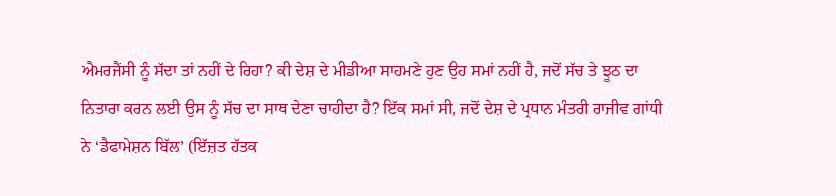ਐਮਰਜੈਂਸੀ ਨੂੰ ਸੱਦਾ ਤਾਂ ਨਹੀਂ ਦੇ ਰਿਹਾ? ਕੀ ਦੇਸ਼ ਦੇ ਮੀਡੀਆ ਸਾਹਮਣੇ ਹੁਣ ਉਹ ਸਮਾਂ ਨਹੀਂ ਹੈ, ਜਦੋਂ ਸੱਚ ਤੇ ਝੂਠ ਦਾ ਨਿਤਾਰਾ ਕਰਨ ਲਈ ਉਸ ਨੂੰ ਸੱਚ ਦਾ ਸਾਥ ਦੇਣਾ ਚਾਹੀਦਾ ਹੈ? ਇੱਕ ਸਮਾਂ ਸੀ, ਜਦੋਂ ਦੇਸ਼ ਦੇ ਪ੍ਰਧਾਨ ਮੰਤਰੀ ਰਾਜੀਵ ਗਾਂਧੀ ਨੇ ‘ਡੈਫਾਮੇਸ਼ਨ ਬਿੱਲ’ (ਇੱਜ਼ਤ ਹੱਤਕ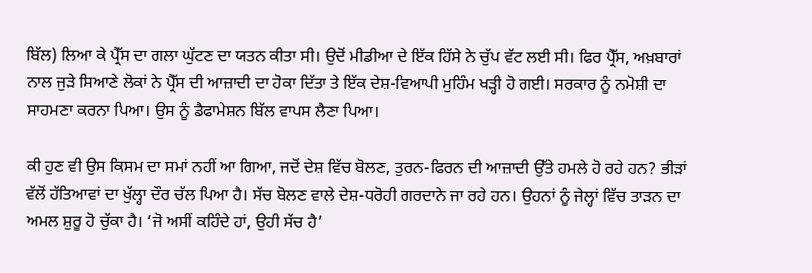ਬਿੱਲ) ਲਿਆ ਕੇ ਪ੍ਰੈੱਸ ਦਾ ਗਲਾ ਘੁੱਟਣ ਦਾ ਯਤਨ ਕੀਤਾ ਸੀ। ਉਦੋਂ ਮੀਡੀਆ ਦੇ ਇੱਕ ਹਿੱਸੇ ਨੇ ਚੁੱਪ ਵੱਟ ਲਈ ਸੀ। ਫਿਰ ਪ੍ਰੈੱਸ, ਅਖ਼ਬਾਰਾਂ ਨਾਲ ਜੁੜੇ ਸਿਆਣੇ ਲੋਕਾਂ ਨੇ ਪ੍ਰੈੱਸ ਦੀ ਆਜ਼ਾਦੀ ਦਾ ਹੋਕਾ ਦਿੱਤਾ ਤੇ ਇੱਕ ਦੇਸ਼-ਵਿਆਪੀ ਮੁਹਿੰਮ ਖੜ੍ਹੀ ਹੋ ਗਈ। ਸਰਕਾਰ ਨੂੰ ਨਮੋਸ਼ੀ ਦਾ ਸਾਹਮਣਾ ਕਰਨਾ ਪਿਆ। ਉਸ ਨੂੰ ਡੈਫਾਮੇਸ਼ਨ ਬਿੱਲ ਵਾਪਸ ਲੈਣਾ ਪਿਆ।

ਕੀ ਹੁਣ ਵੀ ਉਸ ਕਿਸਮ ਦਾ ਸਮਾਂ ਨਹੀਂ ਆ ਗਿਆ, ਜਦੋਂ ਦੇਸ਼ ਵਿੱਚ ਬੋਲਣ, ਤੁਰਨ-ਫਿਰਨ ਦੀ ਆਜ਼ਾਦੀ ਉੱਤੇ ਹਮਲੇ ਹੋ ਰਹੇ ਹਨ? ਭੀੜਾਂ ਵੱਲੋਂ ਹੱਤਿਆਵਾਂ ਦਾ ਖੁੱਲ੍ਹਾ ਦੌਰ ਚੱਲ ਪਿਆ ਹੈ। ਸੱਚ ਬੋਲਣ ਵਾਲੇ ਦੇਸ਼-ਧਰੋਹੀ ਗਰਦਾਨੇ ਜਾ ਰਹੇ ਹਨ। ਉਹਨਾਂ ਨੂੰ ਜੇਲ੍ਹਾਂ ਵਿੱਚ ਤਾੜਨ ਦਾ ਅਮਲ ਸ਼ੁਰੂ ਹੋ ਚੁੱਕਾ ਹੈ। ‘ਜੋ ਅਸੀਂ ਕਹਿੰਦੇ ਹਾਂ, ਉਹੀ ਸੱਚ ਹੈ’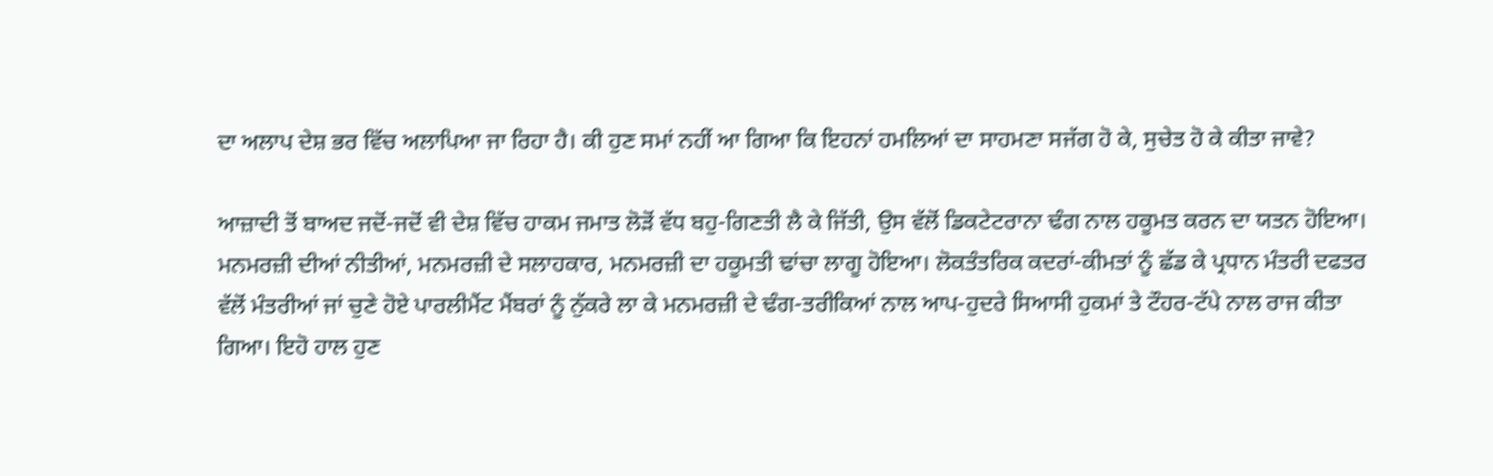ਦਾ ਅਲਾਪ ਦੇਸ਼ ਭਰ ਵਿੱਚ ਅਲਾਪਿਆ ਜਾ ਰਿਹਾ ਹੈ। ਕੀ ਹੁਣ ਸਮਾਂ ਨਹੀਂ ਆ ਗਿਆ ਕਿ ਇਹਨਾਂ ਹਮਲਿਆਂ ਦਾ ਸਾਹਮਣਾ ਸਜੱਗ ਹੋ ਕੇ, ਸੁਚੇਤ ਹੋ ਕੇ ਕੀਤਾ ਜਾਵੇ?

ਆਜ਼ਾਦੀ ਤੋਂ ਬਾਅਦ ਜਦੋਂ-ਜਦੋਂ ਵੀ ਦੇਸ਼ ਵਿੱਚ ਹਾਕਮ ਜਮਾਤ ਲੋੜੋਂ ਵੱਧ ਬਹੁ-ਗਿਣਤੀ ਲੈ ਕੇ ਜਿੱਤੀ, ਉਸ ਵੱਲੋਂ ਡਿਕਟੇਟਰਾਨਾ ਢੰਗ ਨਾਲ ਹਕੂਮਤ ਕਰਨ ਦਾ ਯਤਨ ਹੋਇਆ। ਮਨਮਰਜ਼ੀ ਦੀਆਂ ਨੀਤੀਆਂ, ਮਨਮਰਜ਼ੀ ਦੇ ਸਲਾਹਕਾਰ, ਮਨਮਰਜ਼ੀ ਦਾ ਹਕੂਮਤੀ ਢਾਂਚਾ ਲਾਗੂ ਹੋਇਆ। ਲੋਕਤੰਤਰਿਕ ਕਦਰਾਂ-ਕੀਮਤਾਂ ਨੂੰ ਛੱਡ ਕੇ ਪ੍ਰਧਾਨ ਮੰਤਰੀ ਦਫਤਰ ਵੱਲੋਂ ਮੰਤਰੀਆਂ ਜਾਂ ਚੁਣੇ ਹੋਏ ਪਾਰਲੀਮੈਂਟ ਮੈਂਬਰਾਂ ਨੂੰ ਨੁੱਕਰੇ ਲਾ ਕੇ ਮਨਮਰਜ਼ੀ ਦੇ ਢੰਗ-ਤਰੀਕਿਆਂ ਨਾਲ ਆਪ-ਹੁਦਰੇ ਸਿਆਸੀ ਹੁਕਮਾਂ ਤੇ ਟੌਹਰ-ਟੱਪੇ ਨਾਲ ਰਾਜ ਕੀਤਾ ਗਿਆ। ਇਹੋ ਹਾਲ ਹੁਣ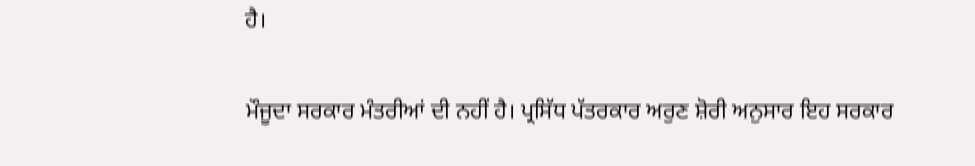ਹੈ।

ਮੌਜੂਦਾ ਸਰਕਾਰ ਮੰਤਰੀਆਂ ਦੀ ਨਹੀਂ ਹੈ। ਪ੍ਰਸਿੱਧ ਪੱਤਰਕਾਰ ਅਰੁਣ ਸ਼ੋਰੀ ਅਨੁਸਾਰ ਇਹ ਸਰਕਾਰ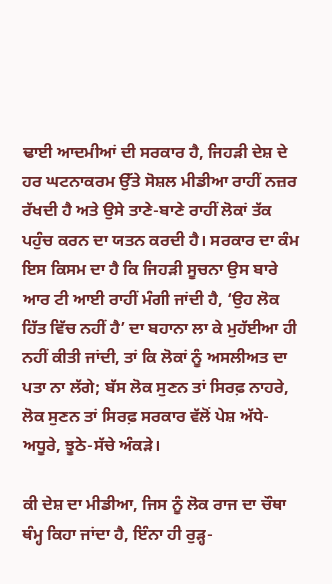ਢਾਈ ਆਦਮੀਆਂ ਦੀ ਸਰਕਾਰ ਹੈ, ਜਿਹੜੀ ਦੇਸ਼ ਦੇ ਹਰ ਘਟਨਾਕਰਮ ਉੱਤੇ ਸੋਸ਼ਲ ਮੀਡੀਆ ਰਾਹੀਂ ਨਜ਼ਰ ਰੱਖਦੀ ਹੈ ਅਤੇ ਉਸੇ ਤਾਣੇ-ਬਾਣੇ ਰਾਹੀਂ ਲੋਕਾਂ ਤੱਕ ਪਹੁੰਚ ਕਰਨ ਦਾ ਯਤਨ ਕਰਦੀ ਹੈ। ਸਰਕਾਰ ਦਾ ਕੰਮ ਇਸ ਕਿਸਮ ਦਾ ਹੈ ਕਿ ਜਿਹੜੀ ਸੂਚਨਾ ਉਸ ਬਾਰੇ ਆਰ ਟੀ ਆਈ ਰਾਹੀਂ ਮੰਗੀ ਜਾਂਦੀ ਹੈ, ‘ਉਹ ਲੋਕ ਹਿੱਤ ਵਿੱਚ ਨਹੀਂ ਹੈ’ ਦਾ ਬਹਾਨਾ ਲਾ ਕੇ ਮੁਹੱਈਆ ਹੀ ਨਹੀਂ ਕੀਤੀ ਜਾਂਦੀ, ਤਾਂ ਕਿ ਲੋਕਾਂ ਨੂੰ ਅਸਲੀਅਤ ਦਾ ਪਤਾ ਨਾ ਲੱਗੇ; ਬੱਸ ਲੋਕ ਸੁਣਨ ਤਾਂ ਸਿਰਫ਼ ਨਾਹਰੇ, ਲੋਕ ਸੁਣਨ ਤਾਂ ਸਿਰਫ਼ ਸਰਕਾਰ ਵੱਲੋਂ ਪੇਸ਼ ਅੱਧੇ-ਅਧੂਰੇ, ਝੂਠੇ-ਸੱਚੇ ਅੰਕੜੇ।

ਕੀ ਦੇਸ਼ ਦਾ ਮੀਡੀਆ, ਜਿਸ ਨੂੰ ਲੋਕ ਰਾਜ ਦਾ ਚੌਥਾ ਥੰਮ੍ਹ ਕਿਹਾ ਜਾਂਦਾ ਹੈ, ਇੰਨਾ ਹੀ ਰੁੜ੍ਹ-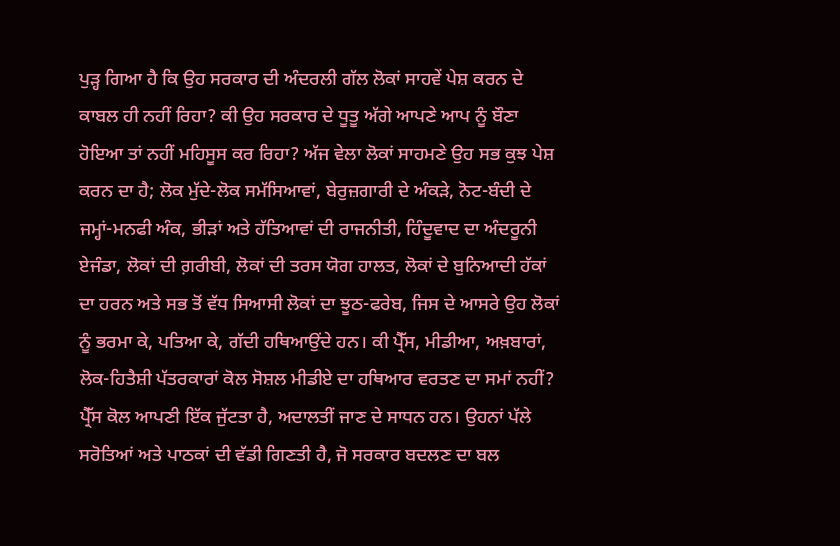ਪੁੜ੍ਹ ਗਿਆ ਹੈ ਕਿ ਉਹ ਸਰਕਾਰ ਦੀ ਅੰਦਰਲੀ ਗੱਲ ਲੋਕਾਂ ਸਾਹਵੇਂ ਪੇਸ਼ ਕਰਨ ਦੇ ਕਾਬਲ ਹੀ ਨਹੀਂ ਰਿਹਾ? ਕੀ ਉਹ ਸਰਕਾਰ ਦੇ ਧੂਤੂ ਅੱਗੇ ਆਪਣੇ ਆਪ ਨੂੰ ਬੌਣਾ ਹੋਇਆ ਤਾਂ ਨਹੀਂ ਮਹਿਸੂਸ ਕਰ ਰਿਹਾ? ਅੱਜ ਵੇਲਾ ਲੋਕਾਂ ਸਾਹਮਣੇ ਉਹ ਸਭ ਕੁਝ ਪੇਸ਼ ਕਰਨ ਦਾ ਹੈ; ਲੋਕ ਮੁੱਦੇ-ਲੋਕ ਸਮੱਸਿਆਵਾਂ, ਬੇਰੁਜ਼ਗਾਰੀ ਦੇ ਅੰਕੜੇ, ਨੋਟ-ਬੰਦੀ ਦੇ ਜਮ੍ਹਾਂ-ਮਨਫੀ ਅੰਕ, ਭੀੜਾਂ ਅਤੇ ਹੱਤਿਆਵਾਂ ਦੀ ਰਾਜਨੀਤੀ, ਹਿੰਦੂਵਾਦ ਦਾ ਅੰਦਰੂਨੀ ਏਜੰਡਾ, ਲੋਕਾਂ ਦੀ ਗ਼ਰੀਬੀ, ਲੋਕਾਂ ਦੀ ਤਰਸ ਯੋਗ ਹਾਲਤ, ਲੋਕਾਂ ਦੇ ਬੁਨਿਆਦੀ ਹੱਕਾਂ ਦਾ ਹਰਨ ਅਤੇ ਸਭ ਤੋਂ ਵੱਧ ਸਿਆਸੀ ਲੋਕਾਂ ਦਾ ਝੂਠ-ਫਰੇਬ, ਜਿਸ ਦੇ ਆਸਰੇ ਉਹ ਲੋਕਾਂ ਨੂੰ ਭਰਮਾ ਕੇ, ਪਤਿਆ ਕੇ, ਗੱਦੀ ਹਥਿਆਉਂਦੇ ਹਨ। ਕੀ ਪ੍ਰੈੱਸ, ਮੀਡੀਆ, ਅਖ਼ਬਾਰਾਂ, ਲੋਕ-ਹਿਤੈਸ਼ੀ ਪੱਤਰਕਾਰਾਂ ਕੋਲ ਸੋਸ਼ਲ ਮੀਡੀਏ ਦਾ ਹਥਿਆਰ ਵਰਤਣ ਦਾ ਸਮਾਂ ਨਹੀਂ? ਪ੍ਰੈੱਸ ਕੋਲ ਆਪਣੀ ਇੱਕ ਜੁੱਟਤਾ ਹੈ, ਅਦਾਲਤੀਂ ਜਾਣ ਦੇ ਸਾਧਨ ਹਨ। ਉਹਨਾਂ ਪੱਲੇ ਸਰੋਤਿਆਂ ਅਤੇ ਪਾਠਕਾਂ ਦੀ ਵੱਡੀ ਗਿਣਤੀ ਹੈ, ਜੋ ਸਰਕਾਰ ਬਦਲਣ ਦਾ ਬਲ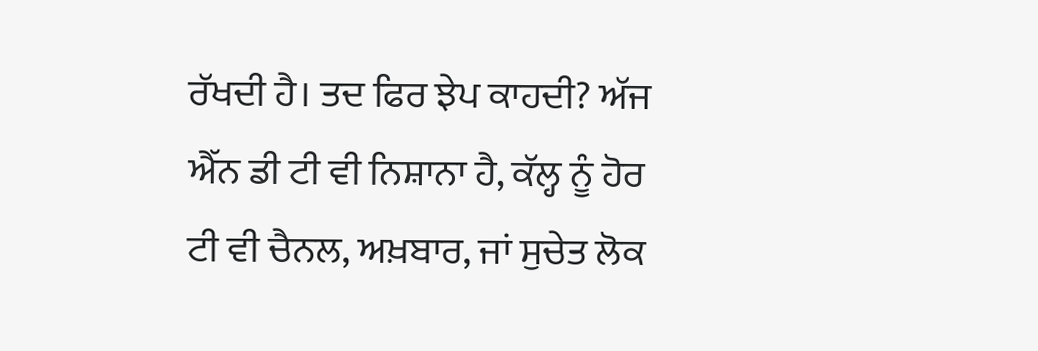ਰੱਖਦੀ ਹੈ। ਤਦ ਫਿਰ ਝੇਪ ਕਾਹਦੀ? ਅੱਜ ਐੱਨ ਡੀ ਟੀ ਵੀ ਨਿਸ਼ਾਨਾ ਹੈ, ਕੱਲ੍ਹ ਨੂੰ ਹੋਰ ਟੀ ਵੀ ਚੈਨਲ, ਅਖ਼ਬਾਰ, ਜਾਂ ਸੁਚੇਤ ਲੋਕ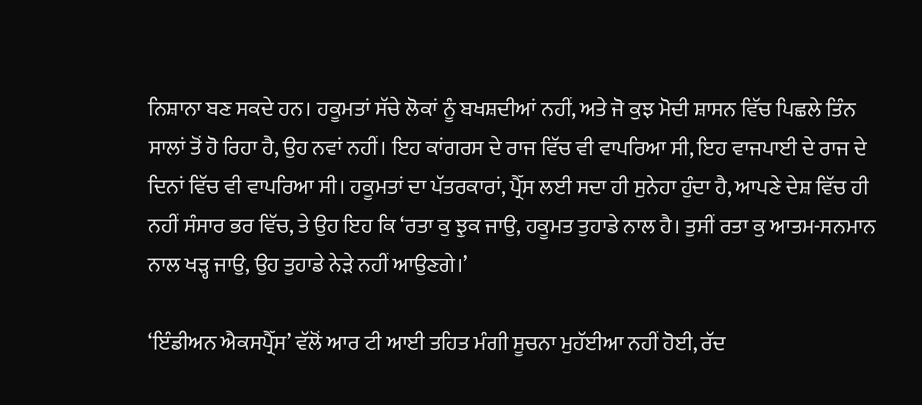ਨਿਸ਼ਾਨਾ ਬਣ ਸਕਦੇ ਹਨ। ਹਕੂਮਤਾਂ ਸੱਚੇ ਲੋਕਾਂ ਨੂੰ ਬਖਸ਼ਦੀਆਂ ਨਹੀਂ, ਅਤੇ ਜੋ ਕੁਝ ਮੋਦੀ ਸ਼ਾਸਨ ਵਿੱਚ ਪਿਛਲੇ ਤਿੰਨ ਸਾਲਾਂ ਤੋਂ ਹੋ ਰਿਹਾ ਹੈ, ਉਹ ਨਵਾਂ ਨਹੀਂ। ਇਹ ਕਾਂਗਰਸ ਦੇ ਰਾਜ ਵਿੱਚ ਵੀ ਵਾਪਰਿਆ ਸੀ, ਇਹ ਵਾਜਪਾਈ ਦੇ ਰਾਜ ਦੇ ਦਿਨਾਂ ਵਿੱਚ ਵੀ ਵਾਪਰਿਆ ਸੀ। ਹਕੂਮਤਾਂ ਦਾ ਪੱਤਰਕਾਰਾਂ, ਪ੍ਰੈੱਸ ਲਈ ਸਦਾ ਹੀ ਸੁਨੇਹਾ ਹੁੰਦਾ ਹੈ, ਆਪਣੇ ਦੇਸ਼ ਵਿੱਚ ਹੀ ਨਹੀਂ ਸੰਸਾਰ ਭਰ ਵਿੱਚ, ਤੇ ਉਹ ਇਹ ਕਿ ‘ਰਤਾ ਕੁ ਝੁਕ ਜਾਉ, ਹਕੂਮਤ ਤੁਹਾਡੇ ਨਾਲ ਹੈ। ਤੁਸੀਂ ਰਤਾ ਕੁ ਆਤਮ-ਸਨਮਾਨ ਨਾਲ ਖੜ੍ਹ ਜਾਉ, ਉਹ ਤੁਹਾਡੇ ਨੇੜੇ ਨਹੀਂ ਆਉਣਗੇ।’

‘ਇੰਡੀਅਨ ਐਕਸਪ੍ਰੈੱਸ’ ਵੱਲੋਂ ਆਰ ਟੀ ਆਈ ਤਹਿਤ ਮੰਗੀ ਸੂਚਨਾ ਮੁਹੱਈਆ ਨਹੀਂ ਹੋਈ, ਰੱਦ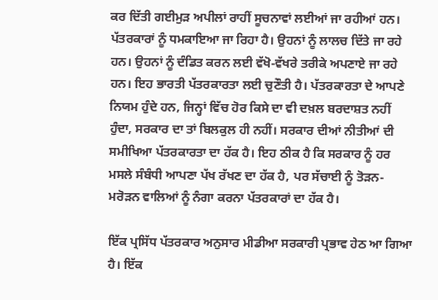ਕਰ ਦਿੱਤੀ ਗਈਮੁੜ ਅਪੀਲਾਂ ਰਾਹੀਂ ਸੂਚਨਾਵਾਂ ਲਈਆਂ ਜਾ ਰਹੀਆਂ ਹਨ। ਪੱਤਰਕਾਰਾਂ ਨੂੰ ਧਮਕਾਇਆ ਜਾ ਰਿਹਾ ਹੈ। ਉਹਨਾਂ ਨੂੰ ਲਾਲਚ ਦਿੱਤੇ ਜਾ ਰਹੇ ਹਨ। ਉਹਨਾਂ ਨੂੰ ਦੰਡਿਤ ਕਰਨ ਲਈ ਵੱਖੋ-ਵੱਖਰੇ ਤਰੀਕੇ ਅਪਣਾਏ ਜਾ ਰਹੇ ਹਨ। ਇਹ ਭਾਰਤੀ ਪੱਤਰਕਾਰਤਾ ਲਈ ਚੁਣੌਤੀ ਹੈ। ਪੱਤਰਕਾਰਤਾ ਦੇ ਆਪਣੇ ਨਿਯਮ ਹੁੰਦੇ ਹਨ, ਜਿਨ੍ਹਾਂ ਵਿੱਚ ਹੋਰ ਕਿਸੇ ਦਾ ਵੀ ਦਖ਼ਲ ਬਰਦਾਸ਼ਤ ਨਹੀਂ ਹੁੰਦਾ, ਸਰਕਾਰ ਦਾ ਤਾਂ ਬਿਲਕੁਲ ਹੀ ਨਹੀਂ। ਸਰਕਾਰ ਦੀਆਂ ਨੀਤੀਆਂ ਦੀ ਸਮੀਖਿਆ ਪੱਤਰਕਾਰਤਾ ਦਾ ਹੱਕ ਹੈ। ਇਹ ਠੀਕ ਹੈ ਕਿ ਸਰਕਾਰ ਨੂੰ ਹਰ ਮਸਲੇ ਸੰਬੰਧੀ ਆਪਣਾ ਪੱਖ ਰੱਖਣ ਦਾ ਹੱਕ ਹੈ, ਪਰ ਸੱਚਾਈ ਨੂੰ ਤੋੜਨ-ਮਰੋੜਨ ਵਾਲਿਆਂ ਨੂੰ ਨੰਗਾ ਕਰਨਾ ਪੱਤਰਕਾਰਾਂ ਦਾ ਹੱਕ ਹੈ।

ਇੱਕ ਪ੍ਰਸਿੱਧ ਪੱਤਰਕਾਰ ਅਨੁਸਾਰ ਮੀਡੀਆ ਸਰਕਾਰੀ ਪ੍ਰਭਾਵ ਹੇਠ ਆ ਗਿਆ ਹੈ। ਇੱਕ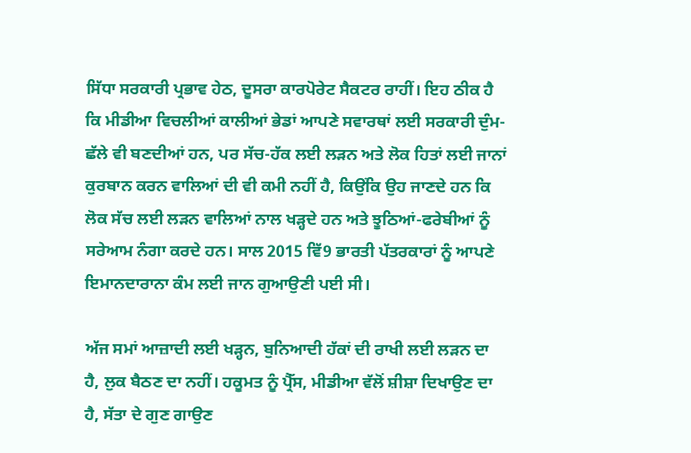ਸਿੱਧਾ ਸਰਕਾਰੀ ਪ੍ਰਭਾਵ ਹੇਠ, ਦੂਸਰਾ ਕਾਰਪੋਰੇਟ ਸੈਕਟਰ ਰਾਹੀਂ। ਇਹ ਠੀਕ ਹੈ ਕਿ ਮੀਡੀਆ ਵਿਚਲੀਆਂ ਕਾਲੀਆਂ ਭੇਡਾਂ ਆਪਣੇ ਸਵਾਰਥਾਂ ਲਈ ਸਰਕਾਰੀ ਦੁੰਮ-ਛੱਲੇ ਵੀ ਬਣਦੀਆਂ ਹਨ, ਪਰ ਸੱਚ-ਹੱਕ ਲਈ ਲੜਨ ਅਤੇ ਲੋਕ ਹਿਤਾਂ ਲਈ ਜਾਨਾਂ ਕੁਰਬਾਨ ਕਰਨ ਵਾਲਿਆਂ ਦੀ ਵੀ ਕਮੀ ਨਹੀਂ ਹੈ, ਕਿਉਂਕਿ ਉਹ ਜਾਣਦੇ ਹਨ ਕਿ ਲੋਕ ਸੱਚ ਲਈ ਲੜਨ ਵਾਲਿਆਂ ਨਾਲ ਖੜ੍ਹਦੇ ਹਨ ਅਤੇ ਝੂਠਿਆਂ-ਫਰੇਬੀਆਂ ਨੂੰ ਸਰੇਆਮ ਨੰਗਾ ਕਰਦੇ ਹਨ। ਸਾਲ 2015 ਵਿੱ9 ਭਾਰਤੀ ਪੱਤਰਕਾਰਾਂ ਨੂੰ ਆਪਣੇ ਇਮਾਨਦਾਰਾਨਾ ਕੰਮ ਲਈ ਜਾਨ ਗੁਆਉਣੀ ਪਈ ਸੀ।

ਅੱਜ ਸਮਾਂ ਆਜ਼ਾਦੀ ਲਈ ਖੜ੍ਹਨ, ਬੁਨਿਆਦੀ ਹੱਕਾਂ ਦੀ ਰਾਖੀ ਲਈ ਲੜਨ ਦਾ ਹੈ, ਲੁਕ ਬੈਠਣ ਦਾ ਨਹੀਂ। ਹਕੂਮਤ ਨੂੰ ਪ੍ਰੈੱਸ, ਮੀਡੀਆ ਵੱਲੋਂ ਸ਼ੀਸ਼ਾ ਦਿਖਾਉਣ ਦਾ ਹੈ, ਸੱਤਾ ਦੇ ਗੁਣ ਗਾਉਣ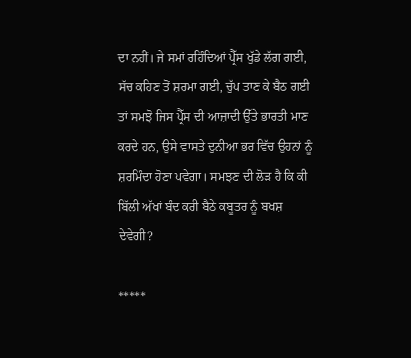ਦਾ ਨਹੀਂ। ਜੇ ਸਮਾਂ ਰਹਿੰਦਿਆਂ ਪ੍ਰੈੱਸ ਖੁੱਡੇ ਲੱਗ ਗਈ, ਸੱਚ ਕਹਿਣ ਤੋਂ ਸ਼ਰਮਾ ਗਈ, ਚੁੱਪ ਤਾਣ ਕੇ ਬੈਠ ਗਈ ਤਾਂ ਸਮਝੋ ਜਿਸ ਪ੍ਰੈੱਸ ਦੀ ਆਜ਼ਾਦੀ ਉੱਤੇ ਭਾਰਤੀ ਮਾਣ ਕਰਦੇ ਹਨ, ਉਸੇ ਵਾਸਤੇ ਦੁਨੀਆ ਭਰ ਵਿੱਚ ਉਹਨਾਂ ਨੂੰ ਸ਼ਰਮਿੰਦਾ ਹੋਣਾ ਪਵੇਗਾ। ਸਮਝਣ ਦੀ ਲੋੜ ਹੈ ਕਿ ਕੀ ਬਿੱਲੀ ਅੱਖਾਂ ਬੰਦ ਕਰੀ ਬੈਠੇ ਕਬੂਤਰ ਨੂੰ ਬਖਸ਼ ਦੇਵੇਗੀ?

*****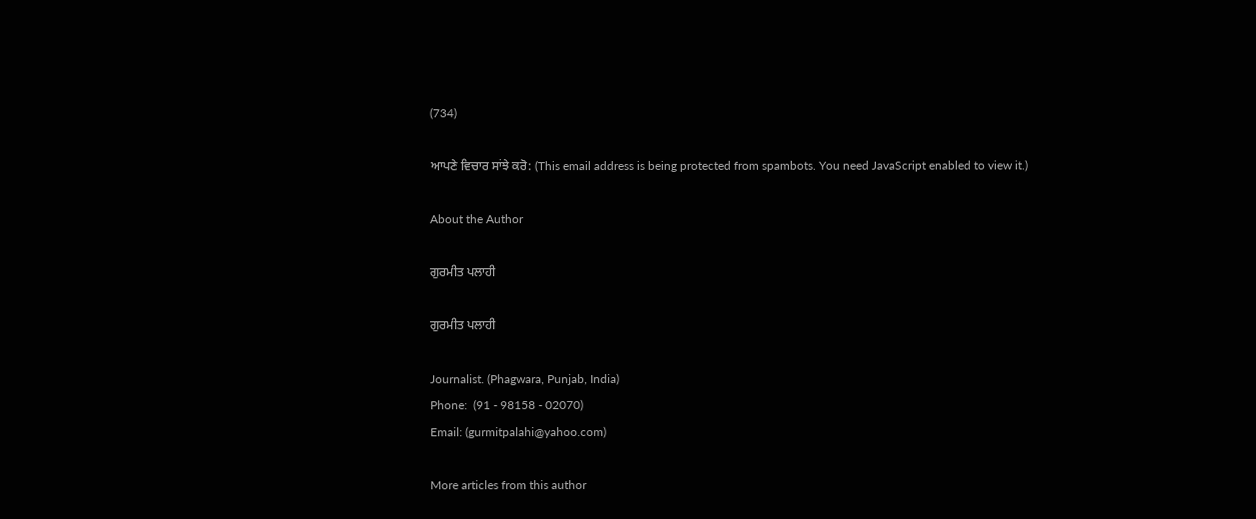(734)

ਆਪਣੇ ਵਿਚਾਰ ਸਾਂਝੇ ਕਰੋ: (This email address is being protected from spambots. You need JavaScript enabled to view it.)

About the Author

ਗੁਰਮੀਤ ਪਲਾਹੀ

ਗੁਰਮੀਤ ਪਲਾਹੀ

Journalist. (Phagwara, Punjab, India)
Phone:  (91 - 98158 - 02070)
Email: (gurmitpalahi@yahoo.com)

More articles from this author